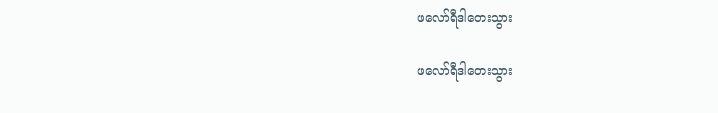ဖလော်ရီဒါတေးသွား

ဖလော်ရီဒါတေးသွား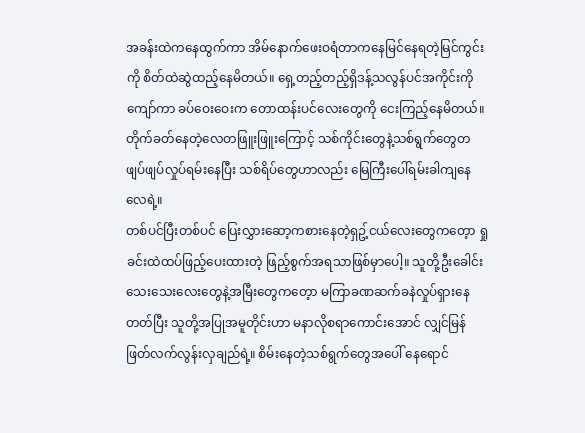အခန်းထဲကနေထွက်ကာ အိမ်နောက်ဖေးဝရံတာကနေမြင်နေရတဲ့မြင်ကွင်းကို စိတ်ထဲဆွဲထည့်နေမိတယ်။ ရှေ့တည့်တည့်ရှိဒန့်သလွန်ပင်အကိုင်းကိုကျော်ကာ ခပ်ဝေးဝေးက တောထန်းပင်လေးတွေကို ငေးကြည့်နေမိတယ်။ တိုက်ခတ်နေတဲ့လေတဖြူးဖြူးကြောင့် သစ်ကိုင်းတွေနဲ့သစ်ရွက်တွေတဖျပ်ဖျပ်လှုပ်ရမ်းနေပြီး သစ်ရိပ်တွေဟာလည်း မြေကြီးပေါ်ရမ်းခါကျနေလေရဲ့။
တစ်ပင်ပြီးတစ်ပင် ပြေးလွှားဆော့ကစားနေတဲ့ရှဥ့်ငယ်လေးတွေကတေ့ာ ရှုခင်းထဲထပ်ဖြည့်ပေးထားတဲ့ ဖြည့်စွက်အရသာဖြစ်မှာပေါ့။ သူတို့ဦးခေါင်းသေးသေးလေးတွေနဲ့အမြီးတွေကတေ့ာ မကြာခဏဆက်ခနဲလှုပ်ရှားနေတတ်ပြီး သူတို့အပြုအမူတိုင်းဟာ မနာလိုစရာကောင်းအောင် လျှင်မြန်ဖြတ်လက်လွန်းလှချည်ရဲ့။ စိမ်းနေတဲ့သစ်ရွက်တွေအပေါ် နေရောင်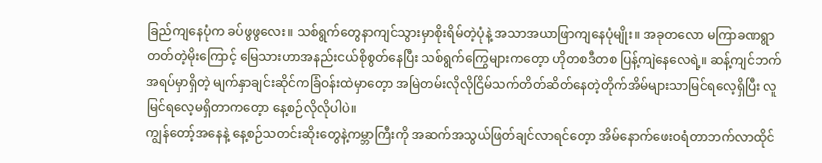ခြည်ကျနေပုံက ခပ်ဖွဖွလေး။ သစ်ရွက်တွေနာကျင်သွားမှာစိုးရိမ်တဲ့ပုံနဲ့ အသာအယာဖြာကျနေပုံမျိုး။ အခုတလော မကြာခဏရွာတတ်တဲ့မိုးကြောင့် မြေသားဟာအနည်းငယ်စိုစွတ်နေပြီး သစ်ရွက်ကြွေများကတေ့ာ ဟိုတစဒီတစ ပြန့်ကျဲနေလေရဲ့။ ဆန့်ကျင်ဘက်အရပ်မှာရှိတဲ့ မျက်နှာချင်းဆိုင်ကခြံဝန်းထဲမှာတေ့ာ အမြဲတမ်းလိုလိုငြိမ်သက်တိတ်ဆိတ်နေတဲ့တိုက်အိမ်များသာမြင်ရလေ့ရှိပြီး လူမြင်ရလေ့မရှိတာကတေ့ာ နေ့စဉ်လိုလိုပါပဲ။
ကျွန်တော့်အနေနဲ့ နေ့စဉ်သတင်းဆိုးတွေနဲ့ကမ္ဘာကြီးကို အဆက်အသွယ်ဖြတ်ချင်လာရင်တေ့ာ အိမ်နောက်ဖေးဝရံတာဘက်လာထိုင်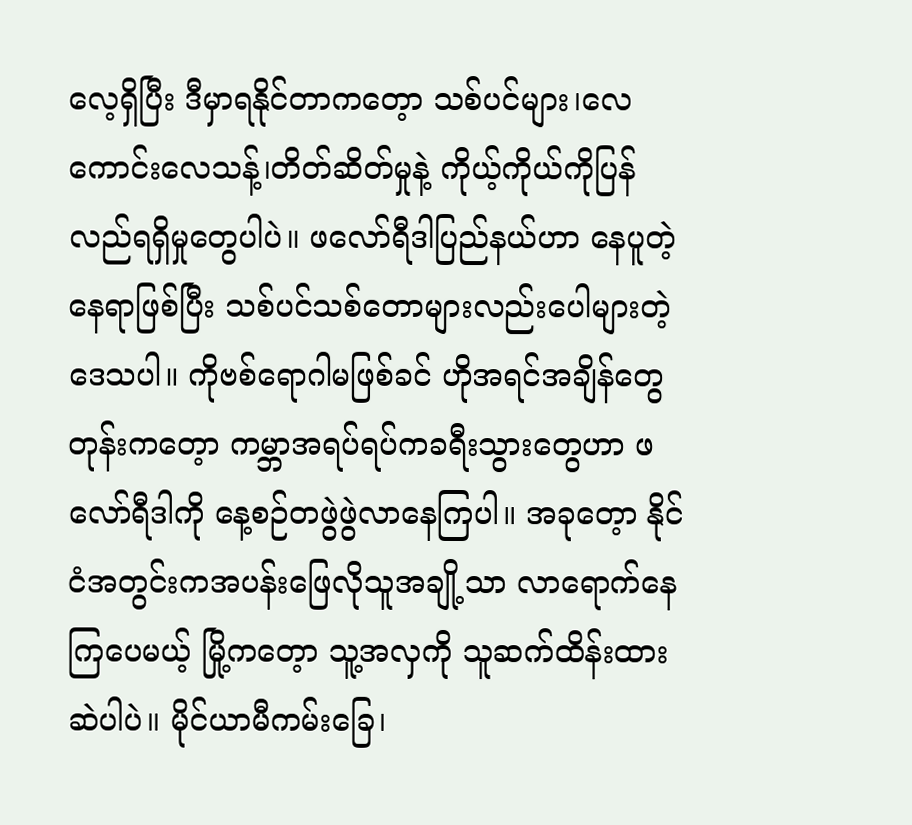လေ့ရှိပြီး ဒီမှာရနိုင်တာကတေ့ာ သစ်ပင်များ၊လေကောင်းလေသန့်၊တိတ်ဆိတ်မှုနဲ့ ကိုယ့်ကိုယ်ကိုပြန်လည်ရရှိမှုတွေပါပဲ။ ဖလော်ရီဒါပြည်နယ်ဟာ နေပူတဲ့နေရာဖြစ်ပြီး သစ်ပင်သစ်တောများလည်းပေါများတဲ့ဒေသပါ။ ကိုဗစ်ရောဂါမဖြစ်ခင် ဟိုအရင်အချိန်တွေတုန်းကတေ့ာ ကမ္ဘာအရပ်ရပ်ကခရီးသွားတွေဟာ ဖလော်ရီဒါကို နေ့စဉ်တဖွဲဖွဲလာနေကြပါ။ အခုတေ့ာ နိုင်ငံအတွင်းကအပန်းဖြေလိုသူအချို့သာ လာရောက်နေကြပေမယ့် မြို့ကတေ့ာ သူ့အလှကို သူဆက်ထိန်းထားဆဲပါပဲ။ မိုင်ယာမီကမ်းခြေ၊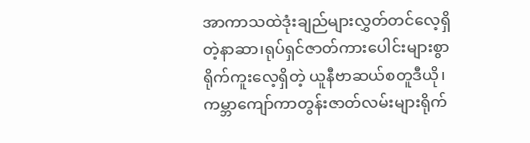အာကာသထဲဒုံးချည်များလွှတ်တင်လေ့ရှိတဲ့နာဆာ၊ရုပ်ရှင်ဇာတ်ကားပေါင်းများစွာရိုက်ကူးလေ့ရှိတဲ့ ယူနီဗာဆယ်စတူဒီယို၊ ကမ္ဘာကျော်ကာတွန်းဇာတ်လမ်းများရိုက်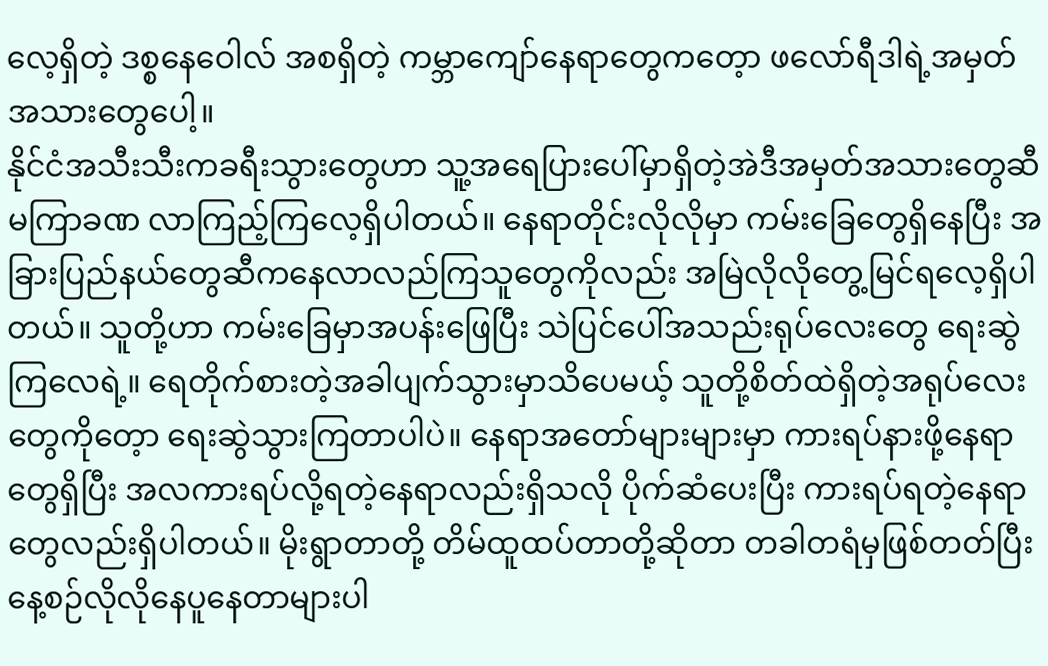လေ့ရှိတဲ့ ဒစ္စနေဝေါလ် အစရှိတဲ့ ကမ္ဘာကျော်နေရာတွေကတေ့ာ ဖလော်ရီဒါရဲ့အမှတ်အသားတွေပေါ့။
နိုင်ငံအသီးသီးကခရီးသွားတွေဟာ သူ့အရေပြားပေါ်မှာရှိတဲ့အဲဒီအမှတ်အသားတွေဆီ မကြာခဏ လာကြည့်ကြလေ့ရှိပါတယ်။ နေရာတိုင်းလိုလိုမှာ ကမ်းခြေတွေရှိနေပြီး အခြားပြည်နယ်တွေဆီကနေလာလည်ကြသူတွေကိုလည်း အမြဲလိုလိုတွေ့မြင်ရလေ့ရှိပါတယ်။ သူတို့ဟာ ကမ်းခြေမှာအပန်းဖြေပြီး သဲပြင်ပေါ်အသည်းရုပ်လေးတွေ ရေးဆွဲကြလေရဲ့။ ရေတိုက်စားတဲ့အခါပျက်သွားမှာသိပေမယ့် သူတို့စိတ်ထဲရှိတဲ့အရုပ်လေးတွေကိုတေ့ာ ရေးဆွဲသွားကြတာပါပဲ။ နေရာအတော်များများမှာ ကားရပ်နားဖို့နေရာတွေရှိပြီး အလကားရပ်လို့ရတဲ့နေရာလည်းရှိသလို ပိုက်ဆံပေးပြီး ကားရပ်ရတဲ့နေရာတွေလည်းရှိပါတယ်။ မိုးရွာတာတို့ တိမ်ထူထပ်တာတို့ဆိုတာ တခါတရံမှဖြစ်တတ်ပြီး နေ့စဉ်လိုလိုနေပူနေတာများပါ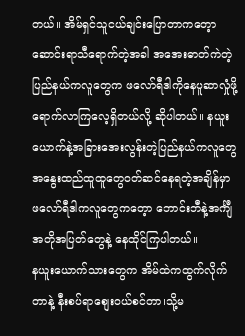တယ်။ အိမ်ရှင်သူငယ်ချင်းပြောတာကတေ့ာ ဆောင်းရာသီရောက်တဲ့အခါ အအေးဓာတ်ကဲတဲ့ပြည်နယ်ကလူတွေက ဖလော်ရီဒါကိုနေပူဆာလှုံဖို့ ရောက်လာကြလေ့ရှိတယ်လို့ ဆိုပါတယ်။ နယူးယောက်နဲ့အခြားအေးလွန်းတဲ့ပြည်နယ်ကလူတွေ အနွေးထည်ထူထူတွေဝတ်ဆင်နေရတဲ့အချိန်မှာ ဖလော်ရီဒါကလူတွေကတေ့ာ ဘောင်းဘီနဲ့အင်္ကျီ အတိုအပြတ်တွေနဲ့ နေထိုင်ကြပါတယ်။
နယူးယောက်သားတွေက အိမ်ထဲကထွက်လိုက်တာနဲ့ နီးစပ်ရာစျေးဝယ်စင်တာ၊သို့မ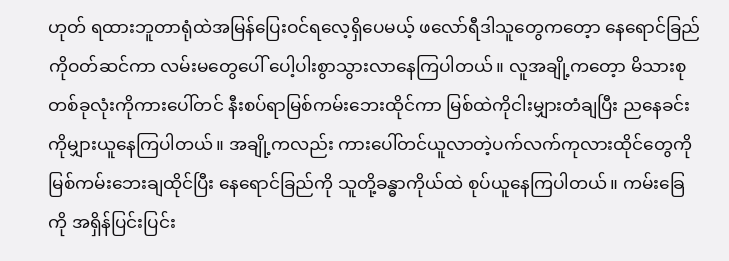ဟုတ် ရထားဘူတာရုံထဲအမြန်ပြေးဝင်ရလေ့ရှိပေမယ့် ဖလော်ရီဒါသူတွေကတေ့ာ နေရောင်ခြည်ကိုဝတ်ဆင်ကာ လမ်းမတွေပေါ် ပေါ့ပါးစွာသွားလာနေကြပါတယ်။ လူအချို့ကတေ့ာ မိသားစုတစ်ခုလုံးကိုကားပေါ်တင် နီးစပ်ရာမြစ်ကမ်းဘေးထိုင်ကာ မြစ်ထဲကိုငါးမျှားတံချပြီး ညနေခင်းကိုမျှားယူနေကြပါတယ်။ အချို့ကလည်း ကားပေါ်တင်ယူလာတဲ့ပက်လက်ကုလားထိုင်တွေကိုမြစ်ကမ်းဘေးချထိုင်ပြီး နေရောင်ခြည်ကို သူတို့ခန္ဓာကိုယ်ထဲ စုပ်ယူနေကြပါတယ်။ ကမ်းခြေကို အရှိန်ပြင်းပြင်း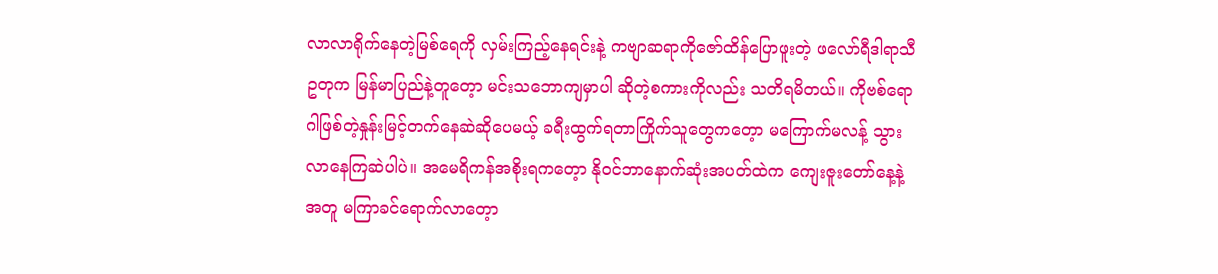လာလာရိုက်နေတဲ့မြစ်ရေကို လှမ်းကြည့်နေရင်းနဲ့ ကဗျာဆရာကိုဇော်ထိန်ပြောဖူးတဲ့ ဖလော်ရီဒါရာသီဥတုက မြန်မာပြည်နဲ့တူတေ့ာ မင်းသဘောကျမှာပါ ဆိုတဲ့စကားကိုလည်း သတိရမိတယ်။ ကိုဗစ်ရောဂါဖြစ်တဲ့နှုန်းမြင့်တက်နေဆဲဆိုပေမယ့် ခရီးထွက်ရတာကြိုက်သူတွေကတေ့ာ မကြောက်မလန့် သွားလာနေကြဆဲပါပဲ။ အမေရိကန်အစိုးရကတေ့ာ နိုဝင်ဘာနောက်ဆုံးအပတ်ထဲက ကျေးဇူးတော်နေ့နဲ့အတူ မကြာခင်ရောက်လာတေ့ာ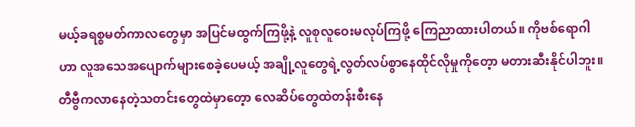မယ့်ခရစ္စမတ်ကာလတွေမှာ အပြင်မထွက်ကြဖို့နဲ့ လူစုလူဝေးမလုပ်ကြဖို့ ကြေညာထားပါတယ်။ ကိုဗစ်ရောဂါဟာ လူအသေအပျောက်များစေခဲ့ပေမယ့် အချို့လူတွေရဲ့လွတ်လပ်စွာနေထိုင်လိုမှုကိုတေ့ာ မတားဆီးနိုင်ပါဘူး။
တီဗွီကလာနေတဲ့သတင်းတွေထဲမှာတေ့ာ လေဆိပ်တွေထဲတန်းစီးနေ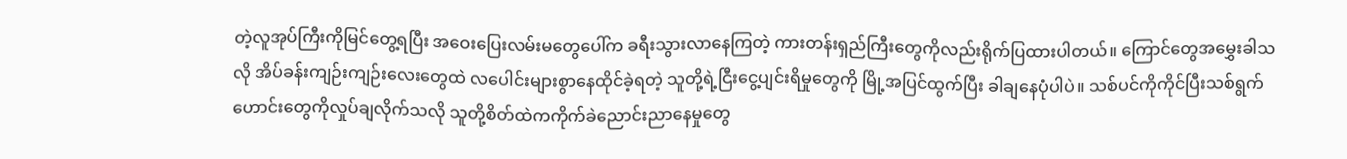တဲ့လူအုပ်ကြီးကိုမြင်တွေ့ရပြီး အဝေးပြေးလမ်းမတွေပေါ်က ခရီးသွားလာနေကြတဲ့ ကားတန်းရှည်ကြီးတွေကိုလည်းရိုက်ပြထားပါတယ်။ ကြောင်တွေအမွှေးခါသလို အိပ်ခန်းကျဉ်းကျဉ်းလေးတွေထဲ လပေါင်းများစွာနေထိုင်ခဲ့ရတဲ့ သူတို့ရဲ့ငြီးငွေ့ပျင်းရိမှုတွေကို မြို့အပြင်ထွက်ပြီး ခါချနေပုံပါပဲ။ သစ်ပင်ကိုကိုင်ပြီးသစ်ရွက်ဟောင်းတွေကိုလှုပ်ချလိုက်သလို သူတို့စိတ်ထဲကကိုက်ခဲညောင်းညာနေမှုတွေ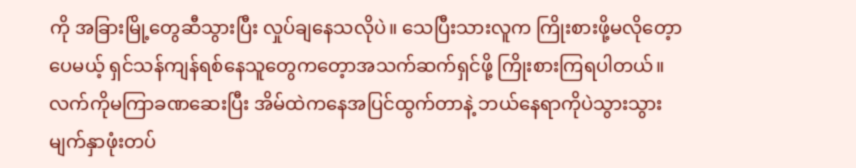ကို အခြားမြို့တွေဆီသွားပြီး လှုပ်ချနေသလိုပဲ။ သေပြီးသားလူက ကြိုးစားဖို့မလိုတေ့ာပေမယ့် ရှင်သန်ကျန်ရစ်နေသူတွေကတေ့ာအသက်ဆက်ရှင်ဖို့ ကြိုးစားကြရပါတယ်။ လက်ကိုမကြာခဏဆေးပြီး အိမ်ထဲကနေအပြင်ထွက်တာနဲ့ ဘယ်နေရာကိုပဲသွားသွား မျက်နှာဖုံးတပ်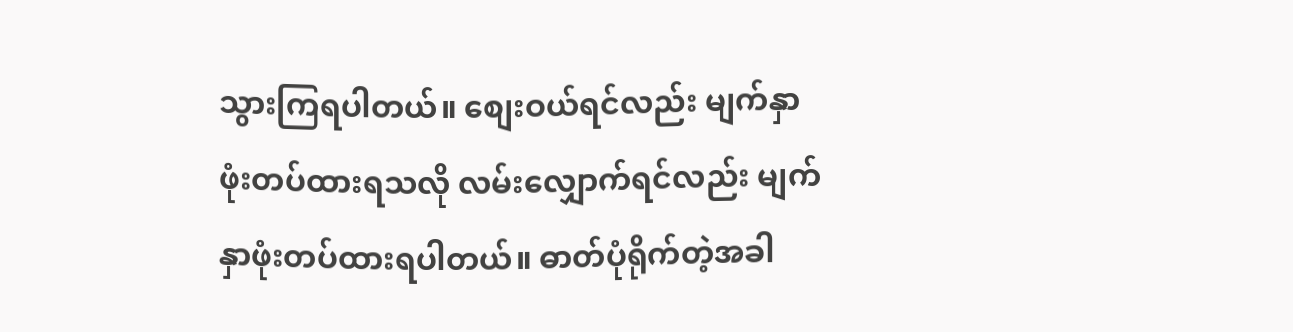သွားကြရပါတယ်။ စျေးဝယ်ရင်လည်း မျက်နှာဖုံးတပ်ထားရသလို လမ်းလျှောက်ရင်လည်း မျက်နှာဖုံးတပ်ထားရပါတယ်။ ဓာတ်ပုံရိုက်တဲ့အခါ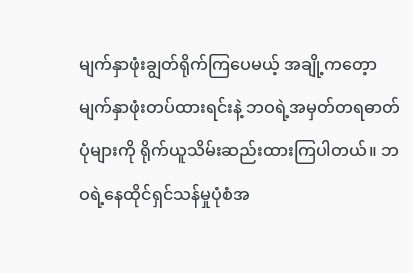မျက်နှာဖုံးချွတ်ရိုက်ကြပေမယ့် အချို့ကတေ့ာ မျက်နှာဖုံးတပ်ထားရင်းနဲ့ ဘဝရဲ့အမှတ်တရဓာတ်ပုံများကို ရိုက်ယူသိမ်းဆည်းထားကြပါတယ်။ ဘဝရဲ့နေထိုင်ရှင်သန်မှုပုံစံအ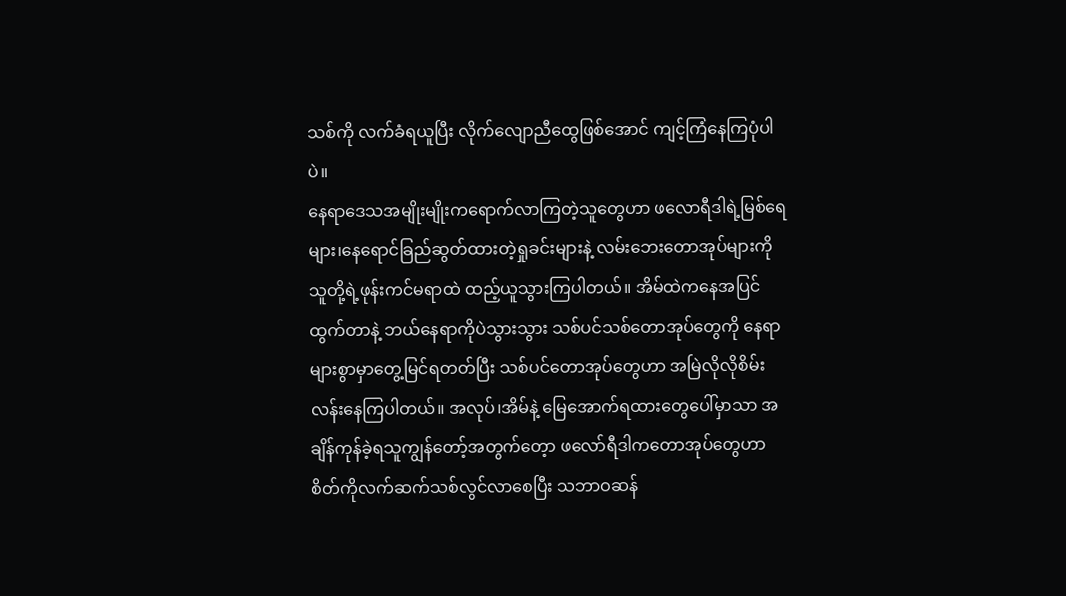သစ်ကို လက်ခံရယူပြီး လိုက်လျောညီထွေဖြစ်အောင် ကျင့်ကြံနေကြပုံပါပဲ။
နေရာဒေသအမျိုးမျိုးကရောက်လာကြတဲ့သူတွေဟာ ဖလောရီဒါရဲ့မြစ်ရေများ၊နေရောင်ခြည်ဆွတ်ထားတဲ့ရှုခင်းများနဲ့ လမ်းဘေးတောအုပ်များကို သူတို့ရဲ့ဖုန်းကင်မရာထဲ ထည့်ယူသွားကြပါတယ်။ အိမ်ထဲကနေအပြင်ထွက်တာနဲ့ ဘယ်နေရာကိုပဲသွားသွား သစ်ပင်သစ်တောအုပ်တွေကို နေရာများစွာမှာတွေ့မြင်ရတတ်ပြီး သစ်ပင်တောအုပ်တွေဟာ အမြဲလိုလိုစိမ်းလန်းနေကြပါတယ်။ အလုပ်၊အိမ်နဲ့ မြေအောက်ရထားတွေပေါ်မှာသာ အချိန်ကုန်ခဲ့ရသူကျွန်တော့်အတွက်တေ့ာ ဖလော်ရီဒါကတောအုပ်တွေဟာ စိတ်ကိုလက်ဆက်သစ်လွင်လာစေပြီး သဘာဝဆန်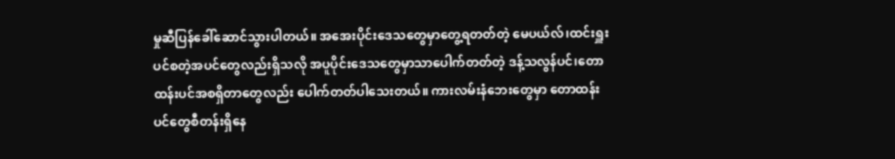မှုဆီပြန်ခေါ်ဆောင်သွားပါတယ်။ အအေးပိုင်းဒေသတွေမှာတွေ့ရတတ်တဲ့ မေပယ်လ်၊ထင်းရှူးပင်စတဲ့အပင်တွေလည်းရှိသလို အပူပိုင်းဒေသတွေမှာသာပေါက်တတ်တဲ့ ဒန့်သလွန်ပင်၊တောထန်းပင်အစရှိတာတွေလည်း ပေါက်တတ်ပါသေးတယ်။ ကားလမ်းနံဘေးတွေမှာ တောထန်းပင်တွေစီတန်းရှိနေ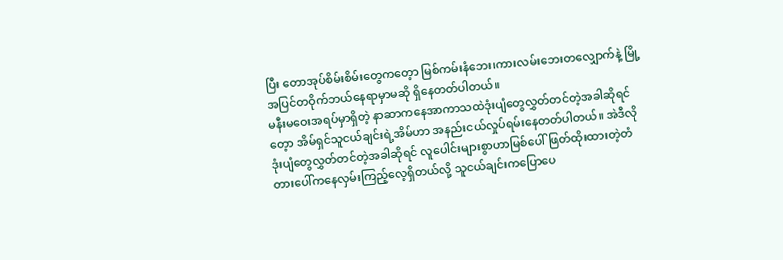ပြီး တောအုပ်စိမ်းစိမ်းတွေကတေ့ာ မြစ်ကမ်းနံဘေး၊ကားလမ်းဘေးတလျှောက်နဲ့ မြို့အပြင်တဝိုက်ဘယ်နေရာမှာမဆို ရှိနေတတ်ပါတယ်။
မနီးမဝေးအရပ်မှာရှိတဲ့ နာဆာကနေအာကာသထဲဒုံးပျံတွေလွှတ်တင်တဲ့အခါဆိုရင်တေ့ာ အိမ်ရှင်သူငယ်ချင်းရဲ့အိမ်ဟာ အနည်းငယ်လှုပ်ရမ်းနေတတ်ပါတယ်။ အဲဒီလိုဒုံးပျံတွေလွှတ်တင်တဲ့အခါဆိုရင် လူပေါင်းများစွာဟာမြစ်ပေါ်ဖြတ်ထိုးထားတဲ့တံတားပေါ်ကနေလှမ်းကြည့်လေ့ရှိတယ်လို့ သူငယ်ချင်းကပြောပေ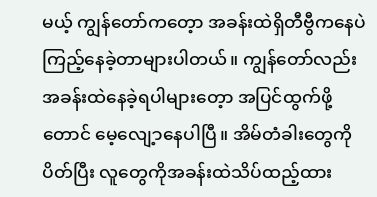မယ့် ကျွန်တော်ကတေ့ာ အခန်းထဲရှိတီဗွီကနေပဲ ကြည့်နေခဲ့တာများပါတယ်။ ကျွန်တော်လည်း အခန်းထဲနေခဲ့ရပါများတေ့ာ အပြင်ထွက်ဖို့တောင် မေ့လျေ့ာနေပါပြီ။ အိမ်တံခါးတွေကိုပိတ်ပြီး လူတွေကိုအခန်းထဲသိပ်ထည့်ထား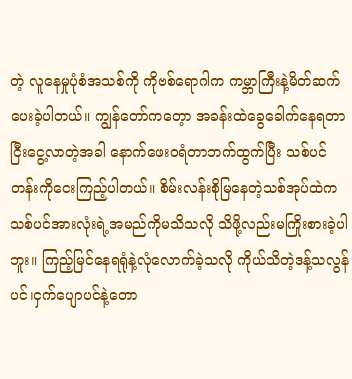တဲ့ လူနေမှုပုံစံအသစ်ကို ကိုဗစ်ရောဂါက ကမ္ဘာကြီးနဲ့မိတ်ဆက်ပေးခဲ့ပါတယ်။ ကျွန်တော်ကတေ့ာ အခန်းထဲခွေခေါက်နေရတာငြီးငွေ့လာတဲ့အခါ နောက်ဖေးဝရံတာဘက်ထွက်ပြီး သစ်ပင်တန်းကိုငေးကြည့်ပါတယ်။ စိမ်းလန်းစိုမြနေတဲ့သစ်အုပ်ထဲကသစ်ပင်အားလုံးရဲ့အမည်ကိုမသိသလို သိဖို့လည်းမကြိုးစားခဲ့ပါဘူး။ ကြည့်မြင်နေရရုံနဲ့လုံလောက်ခဲ့သလို ကိုယ်သိတဲ့ဒန့်သလွန်ပင်၊ငှက်ပျောပင်နဲ့တော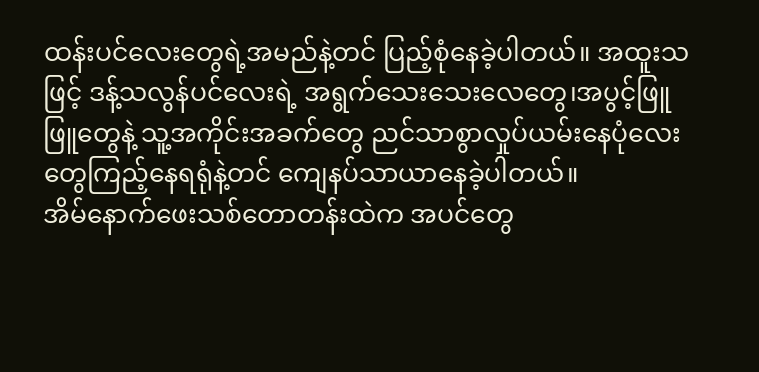ထန်းပင်လေးတွေရဲ့အမည်နဲ့တင် ပြည့်စုံနေခဲ့ပါတယ်။ အထူးသဖြင့် ဒန့်သလွန်ပင်လေးရဲ့ အရွက်သေးသေးလေတွေ၊အပွင့်ဖြူဖြူတွေနဲ့ သူ့အကိုင်းအခက်တွေ ညင်သာစွာလှုပ်ယမ်းနေပုံလေးတွေကြည့်နေရရုံနဲ့တင် ကျေနပ်သာယာနေခဲ့ပါတယ်။
အိမ်နောက်ဖေးသစ်တောတန်းထဲက အပင်တွေ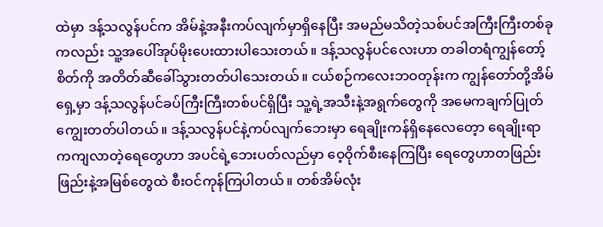ထဲမှာ ဒန့်သလွန်ပင်က အိမ်နဲ့အနီးကပ်လျက်မှာရှိနေပြီး အမည်မသိတဲ့သစ်ပင်အကြီးကြီးတစ်ခုကလည်း သူ့အပေါ်အုပ်မိုးပေးထားပါသေးတယ်။ ဒန့်သလွန်ပင်လေးဟာ တခါတရံကျွန်တော့်စိတ်ကို အတိတ်ဆီခေါ်သွားတတ်ပါသေးတယ်။ ငယ်စဉ်ကလေးဘဝတုန်းက ကျွန်တော်တို့အိမ်ရှေ့မှာ ဒန့်သလွန်ပင်ခပ်ကြီးကြီးတစ်ပင်ရှိပြီး သူ့ရဲ့အသီးနဲ့အရွက်တွေကို အမေကချက်ပြုတ်ကျွေးတတ်ပါတယ်။ ဒန့်သလွန်ပင်နဲ့ကပ်လျက်ဘေးမှာ ရေချိုးကန်ရှိနေလေတေ့ာ ရေချိုးရာကကျလာတဲ့ရေတွေဟာ အပင်ရဲ့ဘေးပတ်လည်မှာ ဝေ့ဝိုက်စီးနေကြပြီး ရေတွေဟာတဖြည်းဖြည်းနဲ့အမြစ်တွေထဲ စီးဝင်ကုန်ကြပါတယ်။ တစ်အိမ်လုံး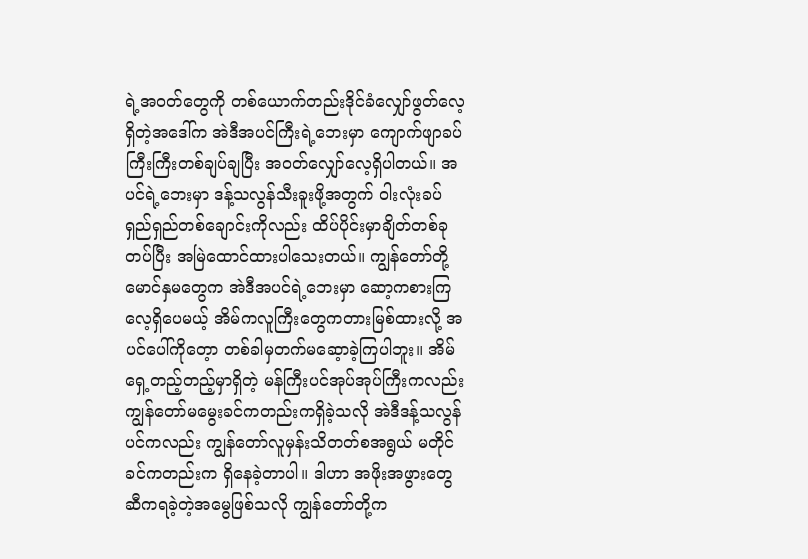ရဲ့အဝတ်တွေကို တစ်ယောက်တည်းဒိုင်ခံလျှော်ဖွတ်လေ့ရှိတဲ့အဒေါ်က အဲဒီအပင်ကြီးရဲ့ဘေးမှာ ကျောက်ဖျာခပ်ကြီးကြီးတစ်ချပ်ချပြီး အဝတ်လျှော်လေ့ရှိပါတယ်။ အပင်ရဲ့ဘေးမှာ ဒန့်သလွန်သီးခူးဖို့အတွက် ဝါးလုံးခပ်ရှည်ရှည်တစ်ချောင်းကိုလည်း ထိပ်ပိုင်းမှာချိတ်တစ်ခုတပ်ပြီး အမြဲထောင်ထားပါသေးတယ်။ ကျွန်တော်တို့မောင်နှမတွေက အဲဒီအပင်ရဲ့ဘေးမှာ ဆော့ကစားကြလေ့ရှိပေမယ့် အိမ်ကလူကြီးတွေကတားမြစ်ထားလို့ အပင်ပေါ်ကိုတေ့ာ တစ်ခါမှတက်မဆေ့ာခဲ့ကြပါဘူး။ အိမ်ရှေ့တည့်တည့်မှာရှိတဲ့ မန်ကြီးပင်အုပ်အုပ်ကြီးကလည်း ကျွန်တော်မမွေးခင်ကတည်းကရှိခဲ့သလို အဲဒီဒန့်သလွန်ပင်ကလည်း ကျွန်တော်လူမှန်းသိတတ်စအရွယ် မတိုင်ခင်ကတည်းက ရှိနေခဲ့တာပါ။ ဒါဟာ အဖိုးအဖွားတွေဆီကရခဲ့တဲ့အမွေဖြစ်သလို ကျွန်တော်တို့က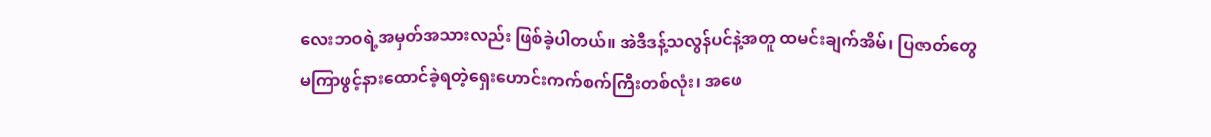လေးဘဝရဲ့အမှတ်အသားလည်း ဖြစ်ခဲ့ပါတယ်။ အဲဒီဒန့်သလွန်ပင်နဲ့အတူ ထမင်းချက်အိမ်၊ ပြဇာတ်တွေမကြာဖွင့်နားထောင်ခဲ့ရတဲ့ရှေးဟောင်းကက်စက်ကြီးတစ်လုံး၊ အဖေ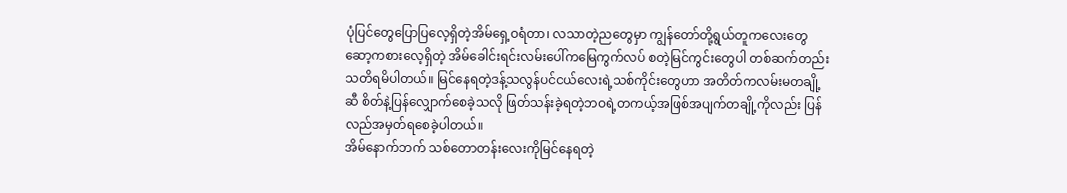ပုံပြင်တွေပြောပြလေ့ရှိတဲ့အိမ်ရှေ့ဝရံတာ၊ လသာတဲ့ညတွေမှာ ကျွန်တော်တို့ရွယ်တူကလေးတွေဆော့ကစားလေ့ရှိတဲ့ အိမ်ခေါင်းရင်းလမ်းပေါ်ကမြေကွက်လပ် စတဲ့မြင်ကွင်းတွေပါ တစ်ဆက်တည်းသတိရမိပါတယ်။ မြင်နေရတဲ့ဒန့်သလွန်ပင်ငယ်လေးရဲ့သစ်ကိုင်းတွေဟာ အတိတ်ကလမ်းမတချို့ဆီ စိတ်နဲ့ပြန်လျှောက်စေခဲ့သလို ဖြတ်သန်းခဲ့ရတဲ့ဘဝရဲ့တကယ့်အဖြစ်အပျက်တချို့ကိုလည်း ပြန်လည်အမှတ်ရစေခဲ့ပါတယ်။
အိမ်နောက်ဘက် သစ်တောတန်းလေးကိုမြင်နေရတဲ့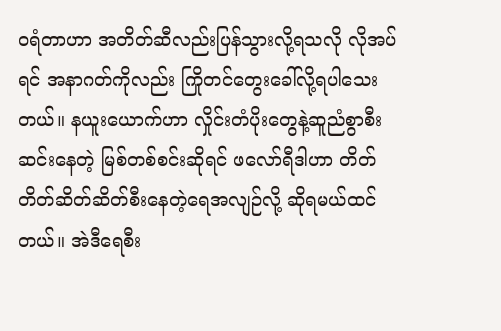၀ရံတာဟာ အတိတ်ဆီလည်းပြန်သွားလို့ရသလို လိုအပ်ရင် အနာဂတ်ကိုလည်း ကြိုတင်တွေးခေါ်လို့ရပါသေးတယ်။ နယူးယောက်ဟာ လှိုင်းတံပိုးတွေနဲ့ဆူညံစွာစီးဆင်းနေတဲ့ မြစ်တစ်စင်းဆိုရင် ဖလော်ရီဒါဟာ တိတ်တိတ်ဆိတ်ဆိတ်စီးနေတဲ့ရေအလျဉ်လို့ ဆိုရမယ်ထင်တယ်။ အဲဒီရေစီး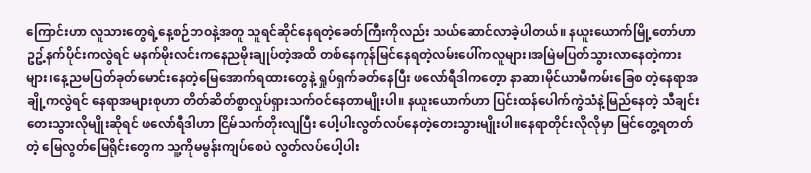ကြောင်းဟာ လူသားတွေရဲ့နေ့စဉ်ဘဝနဲ့အတူ သူရင်ဆိုင်နေရတဲ့ခေတ်ကြီးကိုလည်း သယ်ဆောင်လာခဲ့ပါတယ်။ နယူးယောက်မြို့တော်ဟာ ဥဥ့်နက်ပိုင်းကလွဲရင် မနက်မိုးလင်းကနေညမိုးချုပ်တဲ့အထိ တစ်နေကုန်မြင်နေရတဲ့လမ်းပေါ်ကလူများ၊အမြဲမပြတ်သွားလာနေတဲ့ကားများ၊နေ့ညမပြတ်ခုတ်မောင်းနေတဲ့မြေအောက်ရထားတွေနဲ့ ရှုပ်ရှက်ခတ်နေပြီး ဖလော်ရီဒါကတေ့ာ နာဆာ၊မိုင်ယာမီကမ်းခြေစ တဲ့နေရာအချို့ကလွဲရင် နေရာအများစုဟာ တိတ်ဆိတ်စွာလှုပ်ရှားသက်ဝင်နေတာမျိုးပါ။ နယူးယောက်ဟာ ပြင်းထန်ပေါက်ကွဲသံနဲ့မြည်နေတဲ့ သီချင်းတေးသွားလိုမျိုးဆိုရင် ဖလော်ရီဒါဟာ ငြိမ်သက်တိုးလျပြီး ပေါ့ပါးလွတ်လပ်နေတဲ့တေးသွားမျိုးပါ။နေရာတိုင်းလိုလိုမှာ မြင်တွေ့ရတတ်တဲ့ မြေလွတ်မြေရိုင်းတွေက သူ့ကိုမမွန်းကျပ်စေပဲ လွတ်လပ်ပေါ့ပါး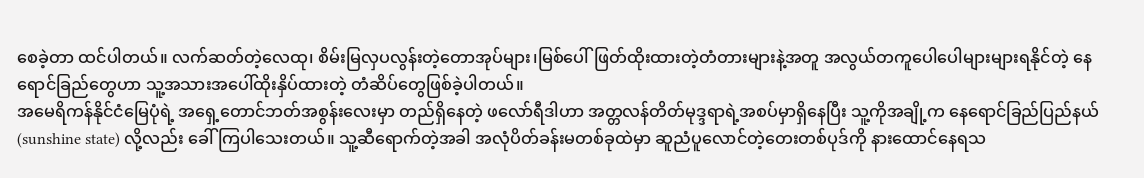စေခဲ့တာ ထင်ပါတယ်။ လက်ဆတ်တဲ့လေထု၊ စိမ်းမြလှပလွန်းတဲ့တောအုပ်များ၊မြစ်ပေါ်ဖြတ်ထိုးထားတဲ့တံတားများနဲ့အတူ အလွယ်တကူပေါပေါများများရနိုင်တဲ့ နေရောင်ခြည်တွေဟာ သူ့အသားအပေါ်ထိုးနှိပ်ထားတဲ့ တံဆိပ်တွေဖြစ်ခဲ့ပါတယ်။
အမေရိကန်နိုင်ငံမြေပုံရဲ့ အရှေ့တောင်ဘတ်အစွန်းလေးမှာ တည်ရှိနေတဲ့ ဖလော်ရီဒါဟာ အတ္တလန်တိတ်မုဒ္ဒရာရဲ့အစပ်မှာရှိနေပြီး သူ့ကိုအချို့က နေရောင်ခြည်ပြည်နယ်(sunshine state) လို့လည်း ခေါ်ကြပါသေးတယ်။ သူ့ဆီရောက်တဲ့အခါ အလုံပိတ်ခန်းမတစ်ခုထဲမှာ ဆူညံပူလောင်တဲ့တေးတစ်ပုဒ်ကို နားထောင်နေရသ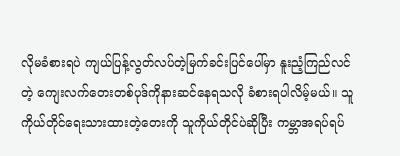လိုမခံစားရပဲ ကျယ်ပြန့်လွတ်လပ်တဲ့မြက်ခင်းပြင်ပေါ်မှာ နူးညံ့ကြည်လင်တဲ့ ကျေးလက်တေးတစ်ပုဒ်ကိုနားဆင်နေရသလို ခံစားရပါလိမ့်မယ်။ သူကိုယ်တိုင်ရေးသားထားတဲ့တေးကို သူကိုယ်တိုင်ပဲဆိုပြီး ကမ္ဘာအရပ်ရပ်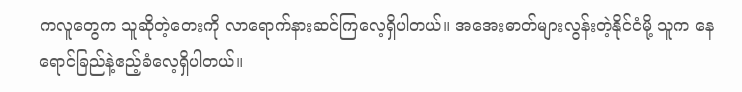ကလူတွေက သူဆိုတဲ့တေးကို လာရောက်နားဆင်ကြလေ့ရှိပါတယ်။ အအေးဓာတ်များလွန်းတဲ့နိုင်ငံမို့ သူက နေရောင်ခြည်နဲ့ဧည့်ခံလေ့ရှိပါတယ်။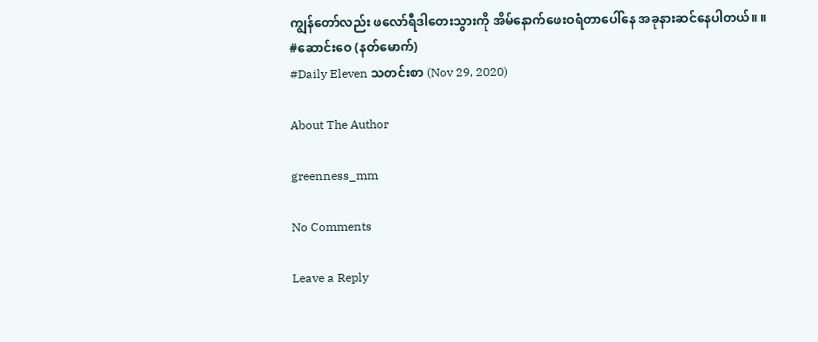ကျွန်တော်လည်း ဖလော်ရီဒါတေးသွားကို အိမ်နောက်ဖေးဝရံတာပေါ်နေ အခုနားဆင်နေပါတယ်။ ။
#ဆောင်းဝေ (နတ်မောက်)
#Daily Eleven သတင်းစာ (Nov 29, 2020)

About The Author

greenness_mm

No Comments

Leave a Reply